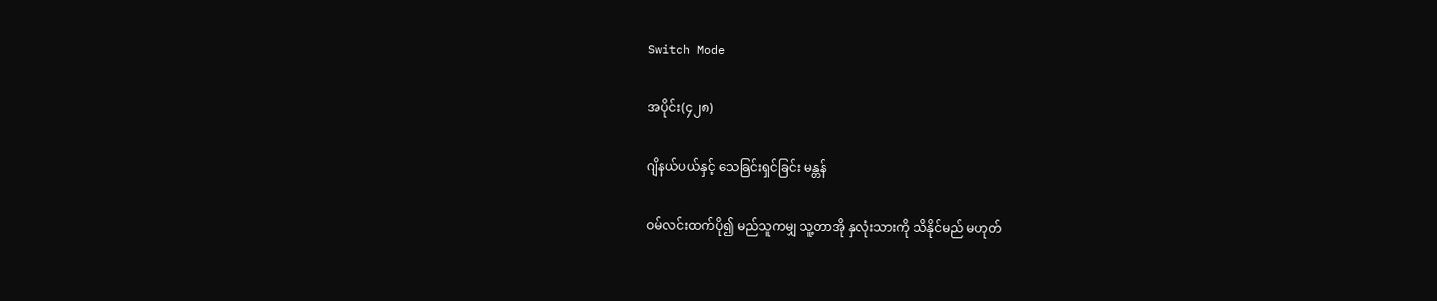Switch Mode

အပိုင်း(၄၂၈)

ဂျိနယ်ပယ်နှင့် သေခြင်းရှင်ခြင်း မန္တန်

ဝမ်လင်းထက်ပို၍ မည်သူကမျှ သူ့တာအို နှလုံးသားကို သိနိုင်မည် မဟုတ်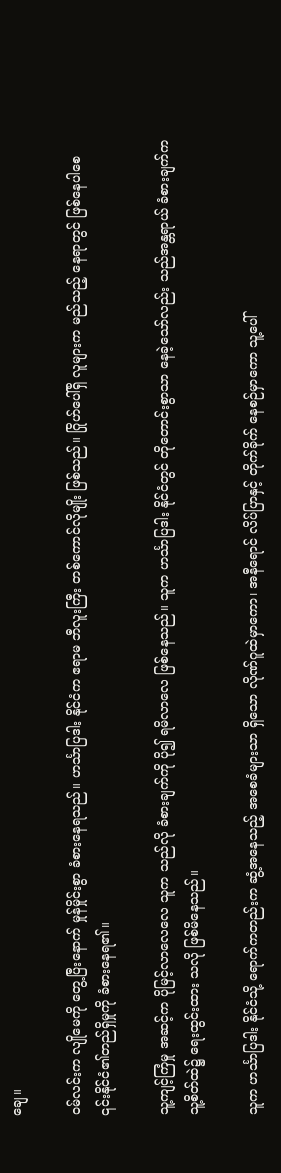ချေ။

ဝမ်လင်းက လျိုမေကို တွေ့ပြီးနောက် မှုန်မှိုင်းစွာ ခံစားနေရသည်။ ဟင်္သာပြဒါး နိုင်ငံက ဧရာမ ဘီလူးကြီး တစ်ကောင်လိုမျိုး ဖြစ်သည်။ ဂြိုဟ်ပေါ်ရှိ လူများက မည်သည့် နေရာတွင် ဖြစ်နေပါစေ ၎င်းနိုင်ငံ၏တည်ရှိမှုကို ခံစားနေရ၏။

သူ့ကျင့်ကြံမှု အဆင့်က ပိုမြင့်လာလေလေ သူက သည်လို ခံစားချက်ကို ပို၍ ရမိလာလေ ဖြစ်နေသည်။ သူက ဟင်္သာပြဒါး နိုင်ငံတွင် တိုတောင်းစွာသာ နေခဲ့သော်လည်း သည်အန္တရာယ် ခံစားချက်က သူ့စိတ်ထဲ၌ ရေးထွင်းထား သလို ဖြစ်မိနေသည်။

သူက ဟင်္သာပြဒါး နိုင်ငံသို့ ရောက်ကတည်းက ဆွံ့အနေသည့် အစေခံများသာ ရှိသော လိုဏ်ဂူထဲမှာကော၊ အနီရောင် လိပ်ပြာနှင့် တိုက်ခိုက် နေစဉ်မှာကော သူ့ပေါ်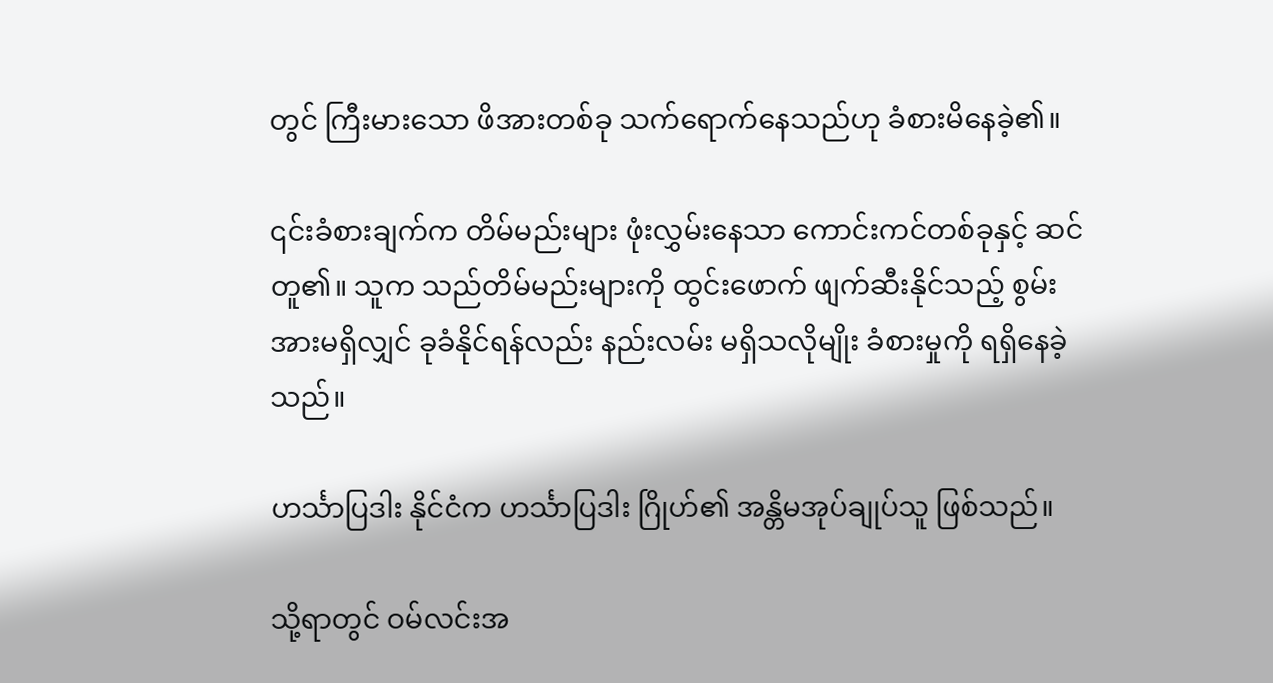တွင် ကြီးမားသော ဖိအားတစ်ခု သက်ရောက်နေသည်ဟု ခံစားမိနေခဲ့၏။

၎င်းခံစားချက်က တိမ်မည်းများ ဖုံးလွှမ်းနေသာ ကောင်းကင်တစ်ခုနှင့် ဆင်တူ၏။ သူက သည်တိမ်မည်းများကို ထွင်းဖောက် ဖျက်ဆီးနိုင်သည့် စွမ်းအားမရှိလျှင် ခုခံနိုင်ရန်လည်း နည်းလမ်း မရှိသလိုမျိုး ခံစားမှုကို ရရှိနေခဲ့သည်။

ဟင်္သာပြဒါး နိုင်ငံက ဟင်္သာပြဒါး ဂြိုဟ်၏ အန္တိမအုပ်ချုပ်သူ ဖြစ်သည်။

သို့ရာတွင် ဝမ်လင်းအ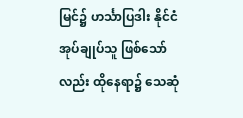မြင်၌ ဟင်္သာပြဒါး နိုင်ငံ အုပ်ချုပ်သူ ဖြစ်သော်လည်း ထိုနေရာ၌ သေဆုံ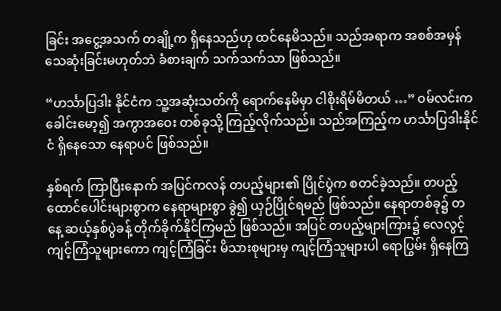ခြင်း အငွေ့အသက် တချို့က ရှိနေသည်ဟု ထင်နေမိသည်။ သည်အရာက အစစ်အမှန် သေဆုံးခြင်းမဟုတ်ဘဲ ခံစားချက် သက်သက်သာ ဖြစ်သည်။

“ဟင်္သာပြဒါး နိုင်ငံက သူ့အဆုံးသတ်ကို ရောက်နေမိမှာ ငါစိုးရိမ်မိတယ် …” ဝမ်လင်းက ခေါင်းမော့၍ အကွာအဝေး တစ်ခုသို့ ကြည့်လိုက်သည်။ သည်အကြည့်က ဟင်္သာပြဒါးနိုင်ငံ ရှိနေသော နေရာပင် ဖြစ်သည်။

နှစ်ရက် ကြာပြီးနောက် အပြင်ကလန် တပည့်များ၏ ပြိုင်ပွဲက စတင်ခဲ့သည်။ တပည့် ထောင်ပေါင်းများစွာက နေရာများစွာ ခွဲ၍ ယှဉ်ပြိုင်ရမည် ဖြစ်သည်။ နေရာတစ်ခု၌ တနေ့ ဆယ့်နှစ်ပွဲခန့် တိုက်ခိုက်နိုင်ကြမည် ဖြစ်သည်။ အပြင် တပည့်များကြား၌ လေလွင့် ကျင့်ကြံသူများကော ကျင့်ကြံခြင်း မိသားစုများမှ ကျင့်ကြံသူများပါ ရောပြွမ်း ရှိနေကြ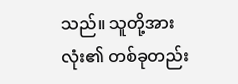သည်။ သူတို့အားလုံး၏ တစ်ခုတည်း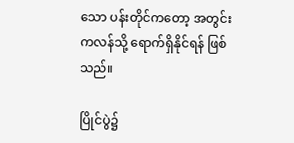သော ပန်းတိုင်ကတော့ အတွင်းကလန်သို့ ရောက်ရှိနိုင်ရန် ဖြစ်သည်။

ပြိုင်ပွဲ၌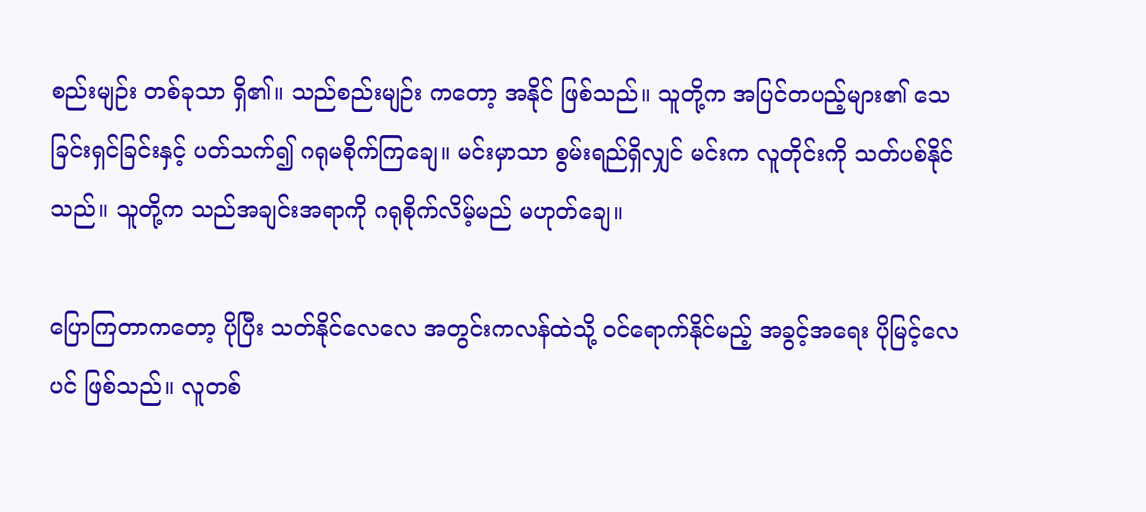စည်းမျဉ်း တစ်ခုသာ ရှိ၏။ သည်စည်းမျဉ်း ကတော့ အနိုင် ဖြစ်သည်။ သူတို့က အပြင်တပည့်များ၏ သေခြင်းရှင်ခြင်းနှင့် ပတ်သက်၍ ဂရုမစိုက်ကြချေ။ မင်းမှာသာ စွမ်းရည်ရှိလျှင် မင်းက လူတိုင်းကို သတ်ပစ်နိုင်သည်။ သူတို့က သည်အချင်းအရာကို ဂရုစိုက်လိမ့်မည် မဟုတ်ချေ။

ပြောကြတာကတော့ ပိုပြီး သတ်နိုင်လေလေ အတွင်းကလန်ထဲသို့ ဝင်ရောက်နိုင်မည့် အခွင့်အရေး ပိုမြင့်လေပင် ဖြစ်သည်။ လူတစ်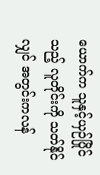ယောက်က သူနှင့်ယှဉ်ပြိုင်သည့် လူတိုင်းကို သတ်နိုင်လျှင် အတွင်းကလန်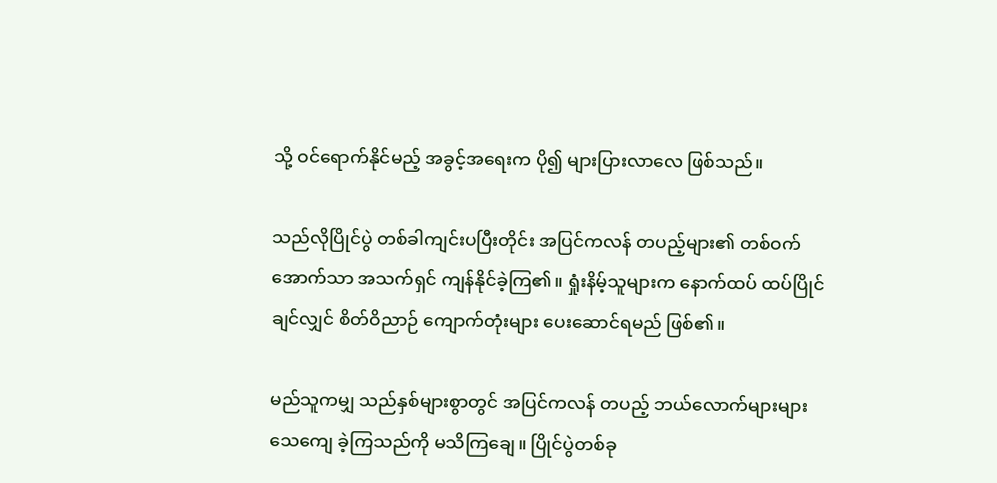သို့ ဝင်ရောက်နိုင်မည့် အခွင့်အရေးက ပို၍ များပြားလာလေ ဖြစ်သည်။

သည်လိုပြိုင်ပွဲ တစ်ခါကျင်းပပြီးတိုင်း အပြင်ကလန် တပည့်များ၏ တစ်ဝက်အောက်သာ အသက်ရှင် ကျန်နိုင်ခဲ့ကြ၏။ ရှုံးနိမ့်သူများက နောက်ထပ် ထပ်ပြိုင်ချင်လျှင် စိတ်ဝိညာဉ် ကျောက်တုံးများ ပေးဆောင်ရမည် ဖြစ်၏။

မည်သူကမျှ သည်နှစ်များစွာတွင် အပြင်ကလန် တပည့် ဘယ်လောက်များများ သေကျေ ခဲ့ကြသည်ကို မသိကြချေ။ ပြိုင်ပွဲတစ်ခု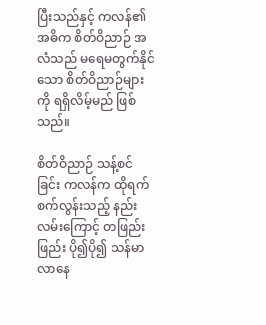ပြီးသည်နှင့် ကလန်၏ အဓိက စိတ်ဝိညာဉ် အလံသည် မရေမတွက်နိုင်သော စိတ်ဝိညာဉ်များကို ရရှိလိမ့်မည် ဖြစ်သည်။

စိတ်ဝိညာဉ် သန့်စင်ခြင်း ကလန်က ထိုရက်စက်လွန်းသည့် နည်းလမ်းကြောင့် တဖြည်းဖြည်း ပို၍ပို၍ သန်မာ လာနေ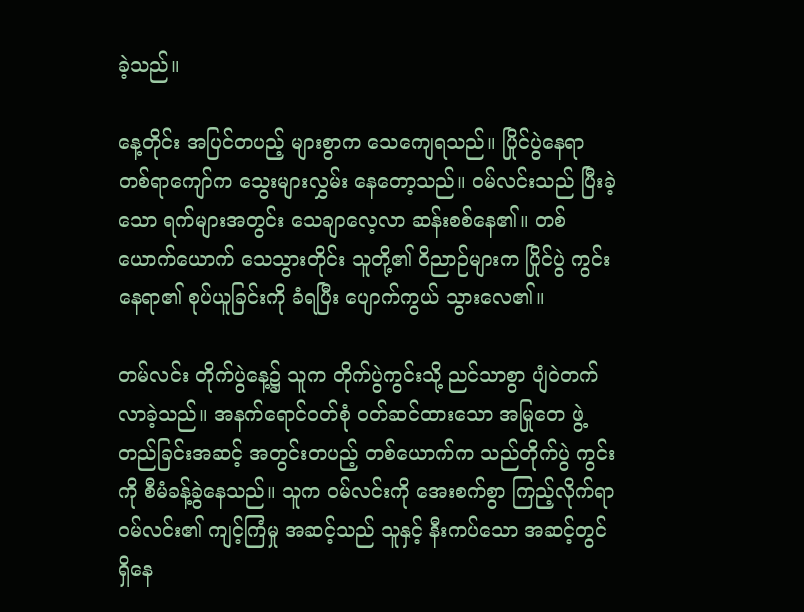ခဲ့သည်။

နေ့တိုင်း အပြင်တပည့် များစွာက သေကျေရသည်။ ပြိုင်ပွဲနေရာ တစ်ရာကျော်က သွေးများလွှမ်း နေတော့သည်။ ဝမ်လင်းသည် ပြီးခဲ့သော ရက်များအတွင်း သေချာလေ့လာ ဆန်းစစ်နေ၏။ တစ်ယောက်ယောက် သေသွားတိုင်း သူတို့၏ ဝိညာဉ်များက ပြိုင်ပွဲ ကွင်းနေရာ၏ စုပ်ယူခြင်းကို ခံရပြီး ပျောက်ကွယ် သွားလေ၏။

တမ်လင်း တိုက်ပွဲနေ့၌ သူက တိုက်ပွဲကွင်းသို့ ညင်သာစွာ ပျံဝဲတက် လာခဲ့သည်။ အနက်ရောင်ဝတ်စုံ ဝတ်ဆင်ထားသော အမြုတေ ဖွဲ့တည်ခြင်းအဆင့် အတွင်းတပည့် တစ်ယောက်က သည်တိုက်ပွဲ ကွင်းကို စီမံခန့်ခွဲနေသည်။ သူက ဝမ်လင်းကို အေးစက်စွာ ကြည့်လိုက်ရာ ဝမ်လင်း၏ ကျင့်ကြံမှု အဆင့်သည် သူနှင့် နီးကပ်သော အဆင့်တွင် ရှိနေ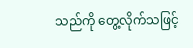သည်ကို တွေ့လိုက်သဖြင့်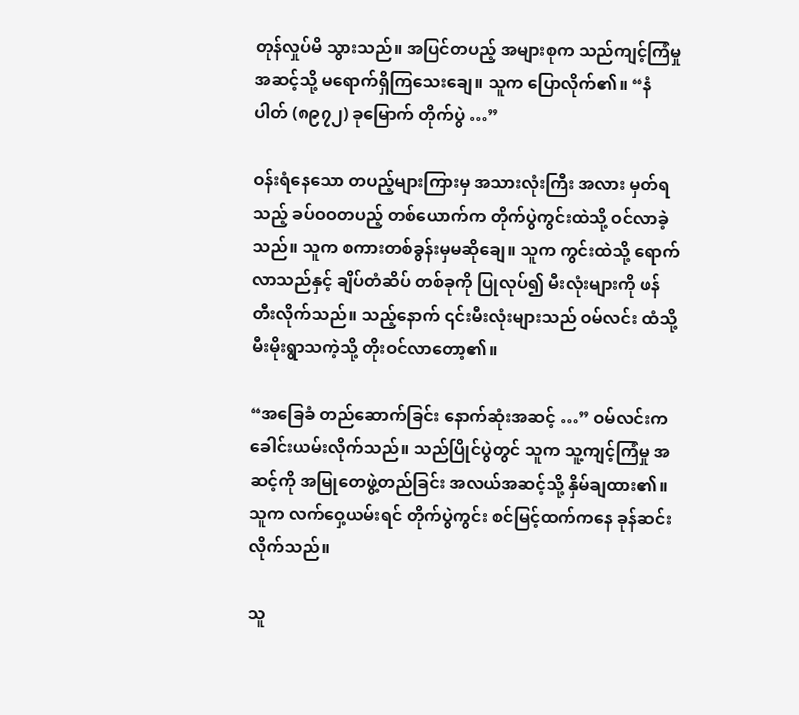တုန်လှုပ်မိ သွားသည်။ အပြင်တပည့် အများစုက သည်ကျင့်ကြံမှု အဆင့်သို့ မရောက်ရှိကြသေးချေ။ သူက ပြောလိုက်၏။ “နံပါတ် (၈၉၇၂) ခုမြောက် တိုက်ပွဲ …”

ဝန်းရံနေသော တပည့်များကြားမှ အသားလုံးကြီး အလား မှတ်ရသည့် ခပ်ဝဝတပည့် တစ်ယောက်က တိုက်ပွဲကွင်းထဲသို့ ဝင်လာခဲ့သည်။ သူက စကားတစ်ခွန်းမှမဆိုချေ။ သူက ကွင်းထဲသို့ ရောက်လာသည်နှင့် ချိပ်တံဆိပ် တစ်ခုကို ပြုလုပ်၍ မီးလုံးများကို ဖန်တီးလိုက်သည်။ သည့်နောက် ၎င်းမီးလုံးများသည် ဝမ်လင်း ထံသို့ မီးမိုးရွာသကဲ့သို့ တိုးဝင်လာတော့၏။

“အခြေခံ တည်ဆောက်ခြင်း နောက်ဆုံးအဆင့် …” ဝမ်လင်းက ခေါင်းယမ်းလိုက်သည်။ သည်ပြိုင်ပွဲတွင် သူက သူ့ကျင့်ကြံမှု အဆင့်ကို အမြုတေဖွဲ့တည်ခြင်း အလယ်အဆင့်သို့ နှိမ်ချထား၏။ သူက လက်ဝှေ့ယမ်းရင် တိုက်ပွဲကွင်း စင်မြင့်ထက်ကနေ ခုန်ဆင်းလိုက်သည်။

သူ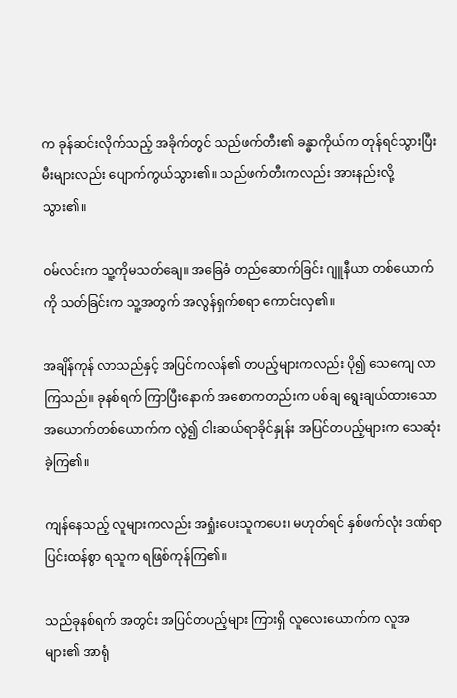က ခုန်ဆင်းလိုက်သည့် အခိုက်တွင် သည်ဖက်တီး၏ ခန္ဓာကိုယ်က တုန်ရင်သွားပြီး မီးများလည်း ပျောက်ကွယ်သွား၏။ သည်ဖက်တီးကလည်း အားနည်းလို့ သွား၏။

ဝမ်လင်းက သူ့ကိုမသတ်ချေ။ အခြေခံ တည်ဆောက်ခြင်း ဂျူနီယာ တစ်ယောက်ကို သတ်ခြင်းက သူ့အတွက် အလွန်ရှက်စရာ‌ ကောင်းလှ၏။

အချိန်ကုန် လာသည်နှင့် အပြင်ကလန်၏ တပည့်များကလည်း ပို၍ သေကျေ လာကြသည်။ ခုနစ်ရက် ကြာပြီးနောက် အစောကတည်းက ပစ်ချ ရွေးချယ်ထားသော အယောက်တစ်ယောက်က လွဲ၍ ငါးဆယ်ရာခိုင်နှုန်း အပြင်တပည့်များက သေဆုံးခဲ့ကြ၏။

ကျန်နေသည့် လူများကလည်း အရှုံးပေးသူကပေး၊ မဟုတ်ရင် နှစ်ဖက်လုံး ဒဏ်ရာ ပြင်းထန်စွာ ရသူက ရဖြစ်ကုန်ကြ၏။

သည်ခုနစ်ရက် အတွင်း အပြင်တပည့်များ ကြားရှိ လူလေးယောက်က လူအများ၏ အာရုံ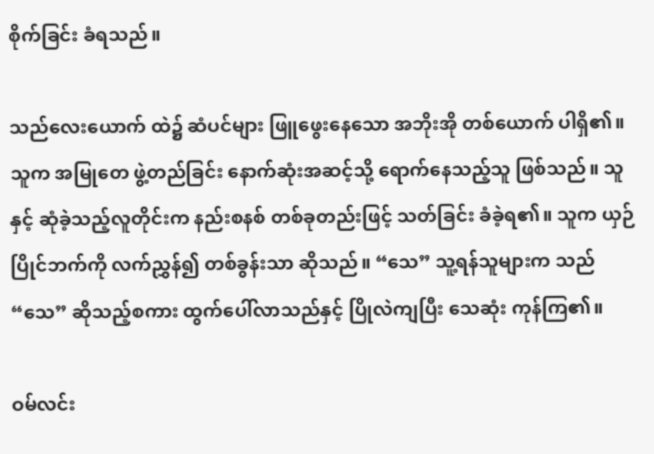စိုက်ခြင်း ခံရသည်။

သည်လေးယောက် ထဲ၌ ဆံပင်များ ဖြူဖွေးနေသော အဘိုးအို တစ်ယောက် ပါရှိ၏။ သူက အမြုတေ ဖွဲ့တည်ခြင်း နောက်ဆုံးအဆင့်သို့ ရောက်နေသည့်သူ ဖြစ်သည်။ သူနှင့် ဆုံခဲ့သည့်လူတိုင်းက နည်းစနစ် တစ်ခုတည်းဖြင့် သတ်ခြင်း ခံခဲ့ရ၏။ သူက ယှဉ်ပြိုင်ဘက်ကို လက်ညွှန်၍ တစ်ခွန်းသာ ဆိုသည်။ “သေ” သူ့ရန်သူများက သည် “သေ” ဆိုသည့်စကား ထွက်ပေါ်လာသည်နှင့် ပြိုလဲကျပြီး သေဆုံး ကုန်ကြ၏။

ဝမ်လင်း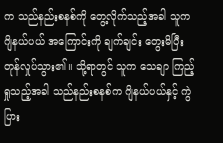က သည်နည်းစနစ်ကို တွေ့လိုက်သည့်အခါ သူက ဂျိနယ်ပယ် အကြောင်းကို ချက်ချင်း တွေးမိပြီး တုန်လှုပ်သွား၏။ သို့ရာတွင် သူက သေချာ ကြည့်ရှုသည့်အခါ သည်နည်းစနစ်က ဂျိနယ်ပယ်နှင့် ကွဲပြား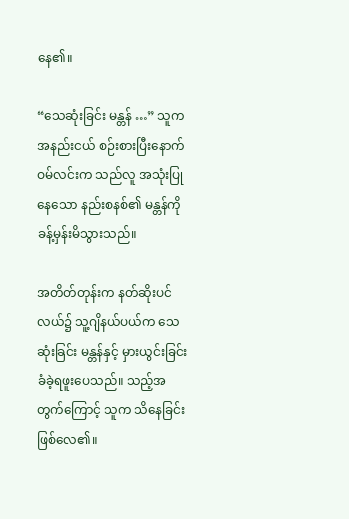နေ၏။

“သေဆုံးခြင်း မန္တန် …” သူက အနည်းငယ် စဉ်းစားပြီးနောက် ဝမ်လင်းက သည်လူ အသုံးပြုနေသော နည်းစနစ်၏ မန္တန်ကို ခန့်မှန်းမိသွားသည်။

အတိတ်တုန်းက နတ်ဆိုးပင်လယ်၌ သူ့ဂျိနယ်ပယ်က သေဆုံးခြင်း မန္တန်နှင့် မှားယွင်းခြင်း ခံခဲ့ရဖူးပေသည်။ သည့်အတွက်ကြောင့် သူက သိနေခြင်း ဖြစ်လေ၏။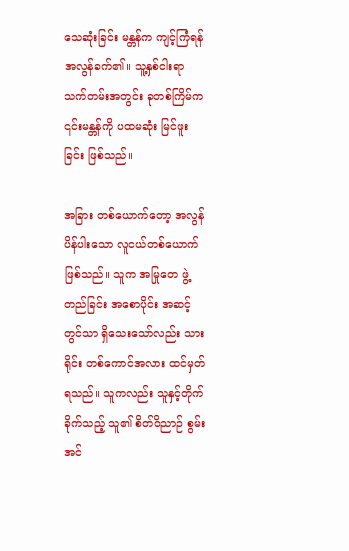သေဆုံးခြင်း မန္တန်က ကျင့်ကြံရန် အလွန်ခက်၏။ သူ့နှစ်ငါးရာ သက်တမ်းအတွင်း ခုတစ်ကြိမ်က ၎င်းမန္တန်ကို ပထမဆုံး မြင်ဖူးခြင်း ဖြစ်သည်။

အခြား တစ်ယောက်တော့ အလွန်ပိန်ပါးသော လူငယ်တစ်ယောက် ဖြစ်သည်။ သူက အမြုတေ ဖွဲ့တည်ခြင်း အစောပိုင်း အဆင့်တွင်သာ ရှိသေးသော်လည်း သားရိုင်း တစ်ကောင်အလား ထင်မှတ်ရသည်။ သူကလည်း သူနှင့်တိုက်ခိုက်သည့် သူ၏ စိတ်ဝိညာဉ် စွမ်းအင်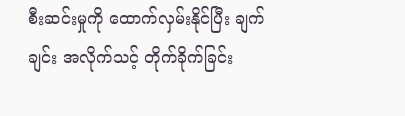စီးဆင်းမှုကို ထောက်လှမ်းနိုင်ပြီး ချက်ချင်း အလိုက်သင့် တိုက်ခိုက်ခြင်း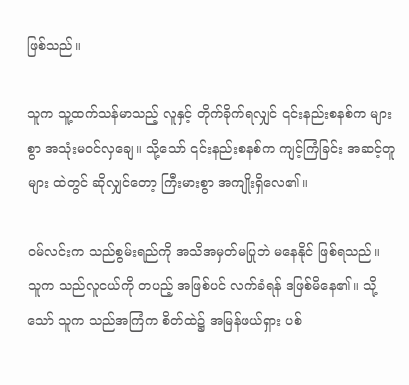ဖြစ်သည်။

သူက သူ့ထက်သန်မာသည့် လူနှင့် တိုက်ခိုက်ရလျှင် ၎င်းနည်းစနစ်က များစွာ အသုံးမဝင်လှချေ။ သို့သော် ၎င်းနည်းစနစ်က ကျင့်ကြံခြင်း အဆင့်တူများ ထဲတွင် ဆိုလျှင်တော့ ကြီးမားစွာ အကျိုးရှိလေ၏။

ဝမ်လင်းက သည်စွမ်းရည်ကို အသိအမှတ်မပြုဘဲ မနေနိုင် ဖြစ်ရသည်။ သူက သည်လူငယ်ကို တပည့် အဖြစ်ပင် လက်ခံရန် ဒဖြစ်မိနေ၏။ သို့သော် သူက သည်အကြံက စိတ်ထဲ၌ အမြန်ဖယ်ရှား ပစ်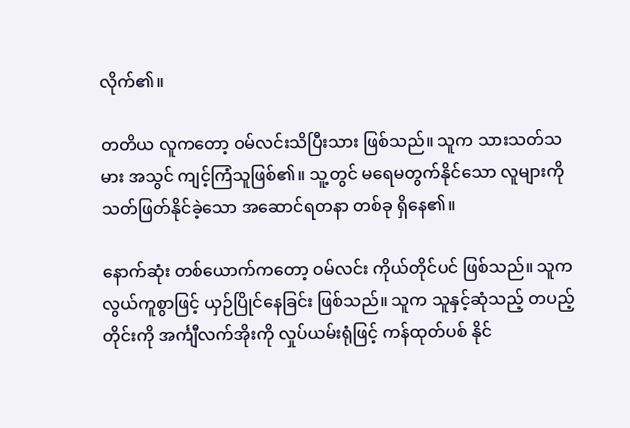လိုက်၏။

တတိယ လူကတော့ ဝမ်လင်းသိပြီးသား ဖြစ်သည်။ သူက သားသတ်သမား အသွင် ကျင့်ကြံသူဖြစ်၏။ သူ့တွင် မရေမတွက်နိုင်သော လူများကို သတ်ဖြတ်နိုင်ခဲ့သော အဆောင်ရတနာ တစ်ခု ရှိနေ၏။

နောက်ဆုံး တစ်ယောက်ကတော့ ဝမ်လင်း ကိုယ်တိုင်ပင် ဖြစ်သည်။ သူက လွယ်ကူစွာဖြင့် ယှဉ်ပြိုင်နေခြင်း ဖြစ်သည်။ သူက သူနှင့်ဆုံသည့် တပည့်တိုင်းကို အင်္ကျီလက်အိုးကို လှုပ်ယမ်းရုံဖြင့် ကန်ထုတ်ပစ် နိုင်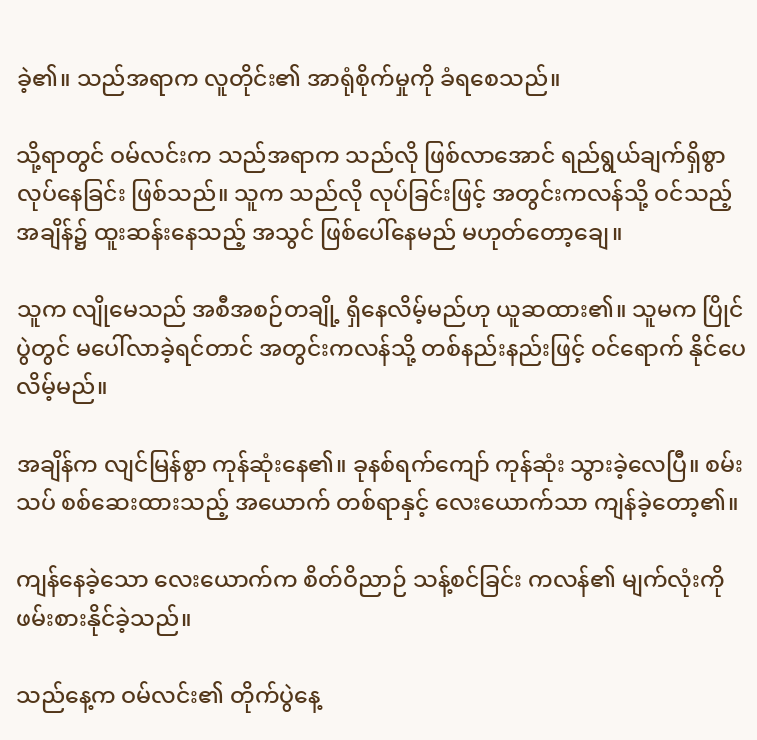ခဲ့၏။ သည်အရာက လူတိုင်း၏ အာရုံစိုက်မှုကို ခံရစေသည်။

သို့ရာတွင် ဝမ်လင်းက သည်အရာက သည်လို ဖြစ်လာအောင် ရည်ရွယ်ချက်ရှိစွာ လုပ်နေခြင်း ဖြစ်သည်။ သူက သည်လို လုပ်ခြင်းဖြင့် အတွင်းကလန်သို့ ဝင်သည့်အချိန်၌ ထူးဆန်းနေသည့် အသွင် ဖြစ်ပေါ်နေမည် မဟုတ်တော့ချေ။

သူက လျိုမေသည် အစီအစဉ်တချို့ ရှိနေလိမ့်မည်ဟု ယူဆထား၏။ သူမက ပြိုင်ပွဲတွင် မပေါ်လာခဲ့ရင်တာင် အတွင်းကလန်သို့ တစ်နည်းနည်းဖြင့် ဝင်ရောက် နိုင်ပေလိမ့်မည်။

အချိန်က လျင်မြန်စွာ ကုန်ဆုံးနေ၏။ ခုနစ်ရက်ကျော် ကုန်ဆုံး သွားခဲ့လေပြီ။ စမ်းသပ် စစ်ဆေးထားသည့် အယောက် တစ်ရာနှင့် လေးယောက်သာ ကျန်ခဲ့တော့၏။

ကျန်နေခဲ့သော လေးယောက်က စိတ်ဝိညာဉ် သန့်စင်ခြင်း ကလန်၏ မျက်လုံးကို ဖမ်းစားနိုင်ခဲ့သည်။

သည်နေ့က ဝမ်လင်း၏ တိုက်ပွဲနေ့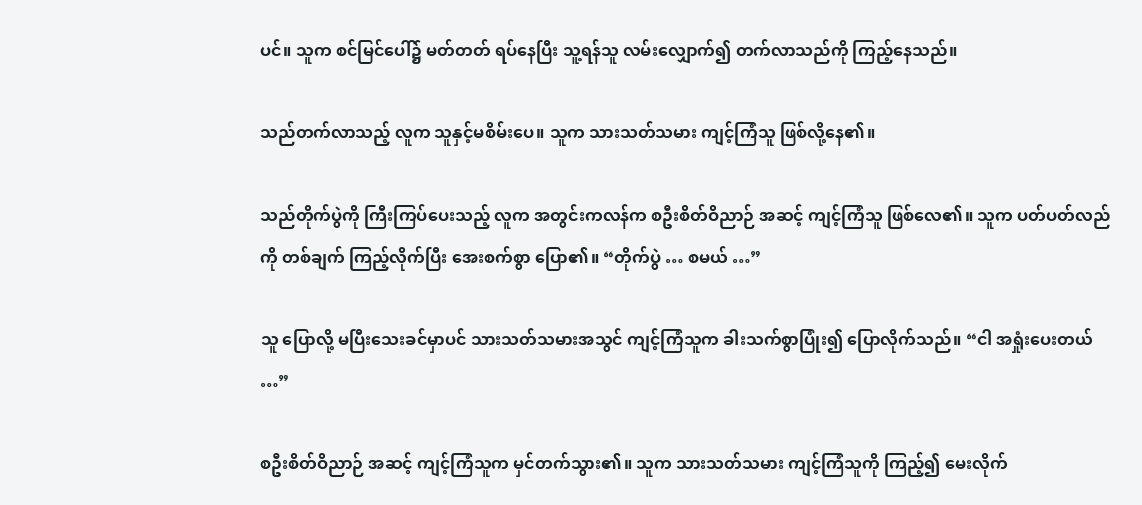ပင်။ သူက စင်မြင်ပေါ်၌ မတ်တတ် ရပ်နေပြီး သူ့ရန်သူ လမ်းလျှောက်၍ တက်လာသည်ကို ကြည့်နေသည်။

သည်တက်လာသည့် လူက သူနှင့်မစိမ်းပေ။ သူက သားသတ်သမား ကျင့်ကြံသူ ဖြစ်လို့နေ၏။

သည်တိုက်ပွဲကို ကြီးကြပ်ပေးသည့် လူက အတွင်းကလန်က စဦးစိတ်ဝိညာဉ် အဆင့် ကျင့်ကြံသူ ဖြစ်လေ၏။ သူက ပတ်ပတ်လည်ကို တစ်ချက် ကြည့်လိုက်ပြီး အေးစက်စွာ ပြော၏။ “တိုက်ပွဲ … စမယ် …”

သူ ပြောလို့ မပြီးသေးခင်မှာပင် သားသတ်သမားအသွင် ကျင့်ကြံသူက ခါးသက်စွာပြုံး၍ ပြောလိုက်သည်။ “ငါ အရှုံးပေးတယ် …”

စဦးစိတ်ဝိညာဉ် အဆင့် ကျင့်ကြံသူက မှင်တက်သွား၏။ သူက သားသတ်သမား ကျင့်ကြံသူကို ကြည့်၍ မေးလိုက်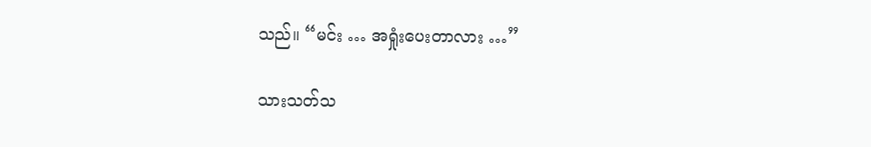သည်။ “မင်း … အရှုံးပေးတာလား …”

သားသတ်သ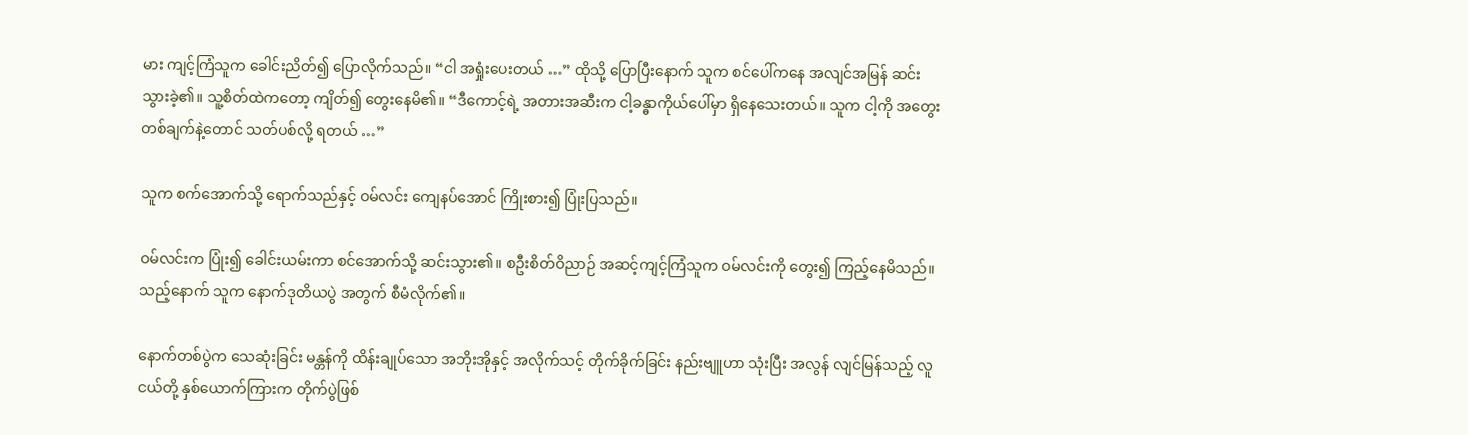မား ကျင့်ကြံသူက ခေါင်းညိတ်၍ ပြောလိုက်သည်။ “ငါ အရှုံးပေးတယ် …” ထိုသို့ ပြောပြီးနောက် သူက စင်ပေါ်ကနေ အလျင်အမြန် ဆင်းသွားခဲ့၏။ သူ့စိတ်ထဲကတော့ ကျိတ်၍ တွေးနေမိ၏။ “ဒီကောင့်ရဲ့ အတားအဆီးက ငါ့ခန္ဓာကိုယ်ပေါ်မှာ ရှိနေသေးတယ်။ သူက ငါ့ကို အတွေး တစ်ချက်နဲ့တောင် သတ်ပစ်လို့ ရတယ် …”

သူက စက်အောက်သို့ ရောက်သည်နှင့် ဝမ်လင်း ကျေနပ်အောင် ကြိုးစား၍ ပြုံးပြသည်။

ဝမ်လင်းက ပြုံး၍ ခေါင်းယမ်းကာ စင်အောက်သို့ ဆင်းသွား၏။ စဦးစိတ်ဝိညာဉ် အဆင့်ကျင့်ကြံသူက ဝမ်လင်းကို တွေး၍ ကြည့်နေမိသည်။ သည့်နောက် သူက နောက်ဒုတိယပွဲ အတွက် စီမံလိုက်၏။

နောက်တစ်ပွဲက သေဆုံးခြင်း မန္တန်ကို ထိန်းချုပ်သော အဘိုးအိုနှင့် အလိုက်သင့် တိုက်ခိုက်ခြင်း နည်းဗျူဟာ သုံးပြီး အလွန် လျင်မြန်သည့် လူငယ်တို့ နှစ်ယောက်ကြားက တိုက်ပွဲဖြစ်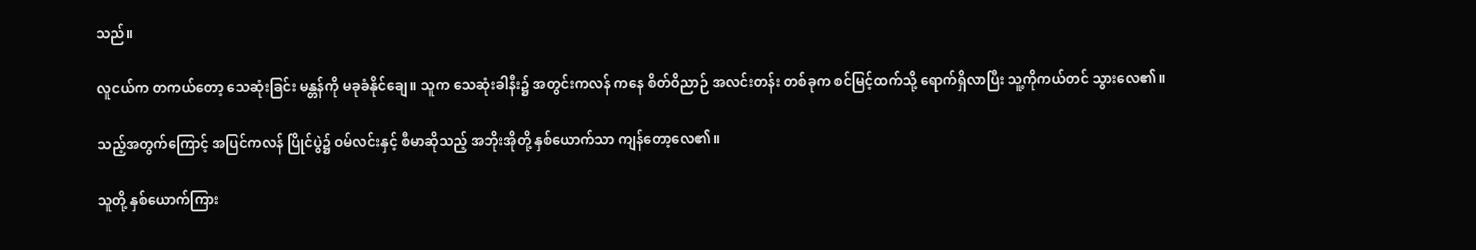သည်။

လူငယ်က တကယ်တော့ သေဆုံးခြင်း မန္တန်ကို မခုခံနိုင်ချေ။ သူက သေဆုံးခါနီး၌ အတွင်းကလန် ကနေ စိတ်ဝိညာဉ် အလင်းတန်း တစ်ခုက စင်မြင့်ထက်သို့ ရောက်ရှိလာပြီး သူ့ကိုကယ်တင် သွားလေ၏။

သည့်အတွက်ကြောင့် အပြင်ကလန် ပြိုင်ပွဲ၌ ဝမ်လင်းနှင့် စီမာဆိုသည့် အဘိုးအိုတို့ နှစ်ယောက်သာ ကျန်တော့လေ၏။

သူတို့ နှစ်ယောက်ကြား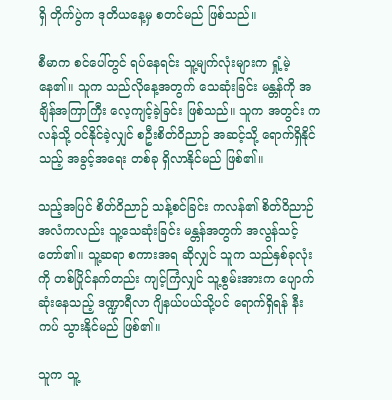ရှိ တိုက်ပွဲက ဒုတိယနေ့မှ စတင်မည် ဖြစ်သည်။

စီမာက စင်ပေါ်တွင် ရပ်နေရင်း သူ့မျက်လုံးများက ရှုံ့မဲ့နေ၏။ သူက သည်လိုနေ့အတွက် သေဆုံးခြင်း မန္တန်ကို အချိန်အကြာကြီး လေ့ကျင့်ခဲ့ခြင်း ဖြစ်သည်။ သူက အတွင်း ကလန်သို့ ဝင်နိုင်ခဲ့လျှင် စဦးစိတ်ဝိညာဉ် အဆင့်သို့ ‌ရောက်ရှိနိုင်သည့် အခွင့်အရေး တစ်ခု ရှိလာနိုင်မည် ဖြစ်၏။

သည့်အပြင် စိတ်ဝိညာဉ် သန့်စင်ခြင်း ကလန်၏ စိတ်ဝိညာဉ် အလံကလည်း သူ့သေဆုံးခြင်း မန္တန်အတွက် အလွန်သင့်တော်၏။ သူ့ဆရာ စကားအရ ဆိုလျှင် သူက သည်နှစ်ခုလုံးကို တစ်ပြိုင်နက်တည်း ကျင့်ကြံလျှင် သူ့စွမ်းအားက ပျောက်ဆုံးနေသည့် ဒဏ္ဍာရီလာ ဂျိနယ်ပယ်သို့ပင် ရောက်ရှိရန် နီးကပ် သွားနိုင်မည် ဖြစ်၏။

သူက သူ့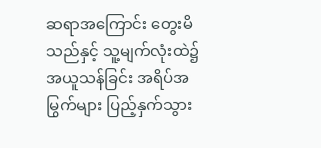ဆရာအကြောင်း တွေးမိသည်နှင့် သူ့မျက်လုံးထဲ၌ အယူသန်ခြင်း အရိပ်အမြွက်များ ပြည့်နှက်သွား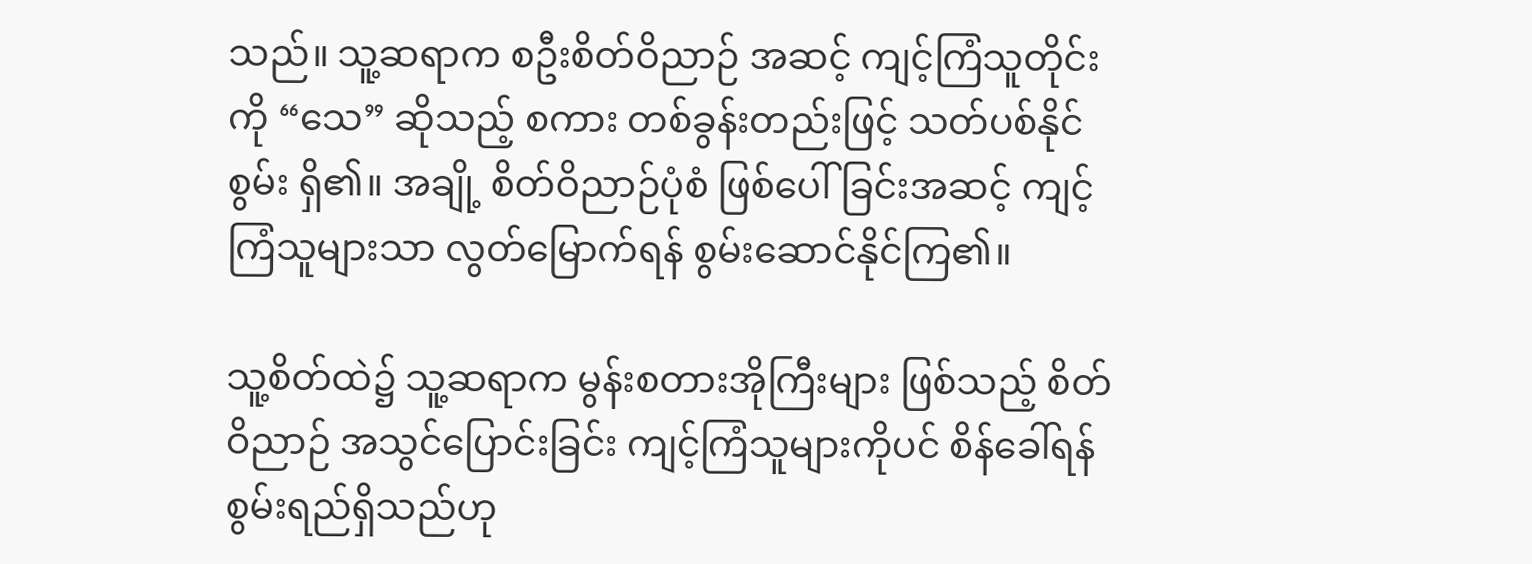သည်။ သူ့ဆရာက စဦးစိတ်ဝိညာဉ် အဆင့် ကျင့်ကြံသူတိုင်းကို “သေ” ဆိုသည့် စကား တစ်ခွန်းတည်းဖြင့် သတ်ပစ်နိုင်စွမ်း ရှိ၏။ အချို့ စိတ်ဝိညာဉ်ပုံစံ ဖြစ်ပေါ်ခြင်းအဆင့် ကျင့်ကြံသူများသာ လွတ်မြောက်ရန် စွမ်းဆောင်နိုင်ကြ၏။

သူ့စိတ်ထဲ၌ သူ့ဆရာက မွန်းစတားအိုကြီးများ ဖြစ်သည့် စိတ်ဝိညာဉ် အသွင်ပြောင်းခြင်း ကျင့်ကြံသူများကိုပင် စိန်ခေါ်ရန် စွမ်းရည်ရှိသည်ဟု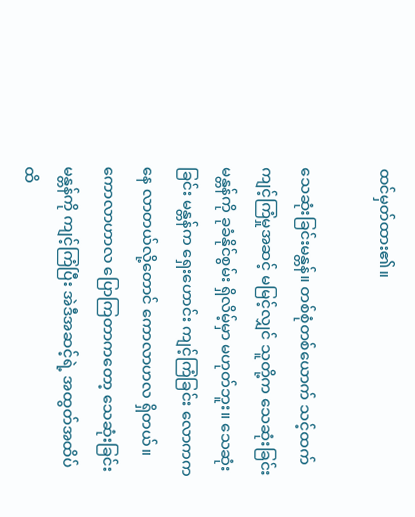ထင်မှတ်ထား၏။

သေဆုံးခြင်းမန္တန်။ တစ်စုံတစ်ယောက် သင့်ထက် ကျင့်ကြံမှုအဆင့် မမြင့်လျှင် သူတို့က သေဆုံးခြင်း မန္တန်ကို ခုခံနိုင်စွမ်း ရှိလိမ့်မှာ မဟုတ်ဘူး။ သေဆုံးခြင်း မန္တန်က ရှေးဟောင်း ကျင့်ကြံခြင်း လောကကနေ လာတယ်လို့တောင် ကောလာဟလ ရှိတယ်။ ကောလာဟာလ ပြောကြတာကတော့ သေဆုံးခြင်း မန္တန်ကို ကျင့်ကြံပြီး အဲဒီအဆင့်ရဲ့ အထွတ်အထိပ်ထိ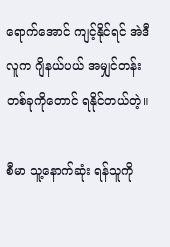ရောက်အောင် ကျင့်နိုင်ရင် အဲဒီလူက ဂျိနယ်ပယ် အမျှင်တန်း တစ်ခုကိုတောင် ရနိုင်တယ်တဲ့။

စီမာ သူ့နောက်ဆုံး ရန်သူကို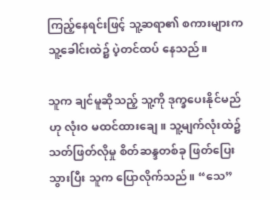ကြည့်နေရင်းဖြင့် သူ့ဆရာ၏ စကားများက သူ့ခေါင်းထဲ၌ ပဲ့တင်ထပ် နေသည်။

သူက ချင်မူဆိုသည့် သူ့ကို ဒုက္ခပေးနိုင်မည်ဟု လုံးဝ မထင်ထားချေ။ သူ့မျက်လုံးထဲ၌ သတ်ဖြတ်လိုမှု စိတ်ဆန္ဒတစ်ခု ဖြတ်ပြေးသွားပြီး သူက ပြောလိုက်သည်။ “သေ”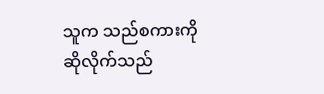သူက သည်စကားကို ဆိုလိုက်သည်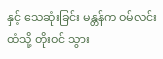နှင့် သေဆုံးခြင်း မန္တန်က ဝမ်လင်းထံသို့ တိုးဝင် သွား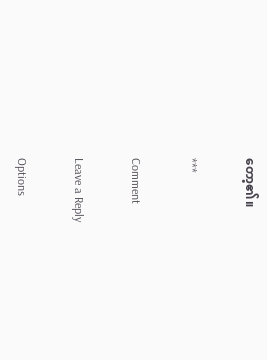တော့၏။

***

Comment

Leave a Reply

Options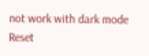not work with dark mode
Reset